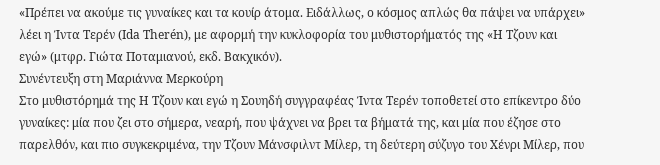«Πρέπει να ακούμε τις γυναίκες και τα κουίρ άτομα. Ειδάλλως, ο κόσμος απλώς θα πάψει να υπάρχει» λέει η Ίντα Τερέν (Ida Therén), με αφορμή την κυκλοφορία του μυθιστορήματός της «Η Τζουν και εγώ» (μτφρ. Γιώτα Ποταμιανού, εκδ. Βακχικόν).
Συνέντευξη στη Μαριάννα Μερκούρη
Στο μυθιστόρημά της Η Τζουν και εγώ η Σουηδή συγγραφέας Ίντα Τερέν τοποθετεί στο επίκεντρο δύο γυναίκες: μία που ζει στο σήμερα, νεαρή, που ψάχνει να βρει τα βήματά της, και μία που έζησε στο παρελθόν, και πιο συγκεκριμένα, την Τζουν Μάνσφιλντ Μίλερ, τη δεύτερη σύζυγο του Χένρι Μίλερ, που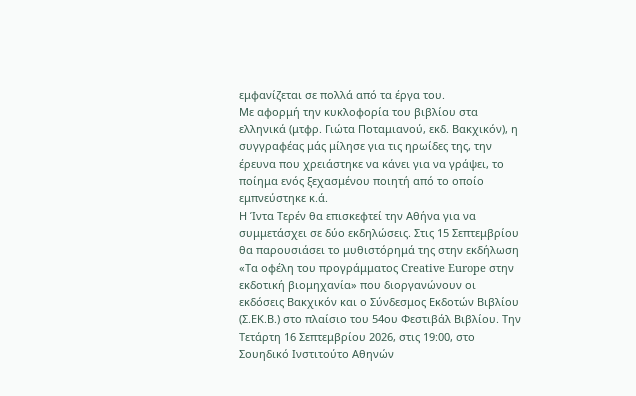εμφανίζεται σε πολλά από τα έργα του.
Με αφορμή την κυκλοφορία του βιβλίου στα ελληνικά (μτφρ. Γιώτα Ποταμιανού, εκδ. Βακχικόν), η συγγραφέας μάς μίλησε για τις ηρωίδες της, την έρευνα που χρειάστηκε να κάνει για να γράψει, το ποίημα ενός ξεχασμένου ποιητή από το οποίο εμπνεύστηκε κ.ά.
Η Ίντα Τερέν θα επισκεφτεί την Αθήνα για να συμμετάσχει σε δύο εκδηλώσεις. Στις 15 Σεπτεμβρίου θα παρουσιάσει το μυθιστόρημά της στην εκδήλωση «Τα οφέλη του προγράμματος Creative Europe στην εκδοτική βιομηχανία» που διοργανώνουν οι εκδόσεις Βακχικόν και ο Σύνδεσμος Εκδοτών Βιβλίου (Σ.ΕΚ.Β.) στο πλαίσιο του 54ου Φεστιβάλ Βιβλίου. Την Τετάρτη 16 Σεπτεμβρίου 2026, στις 19:00, στο Σουηδικό Ινστιτούτο Αθηνών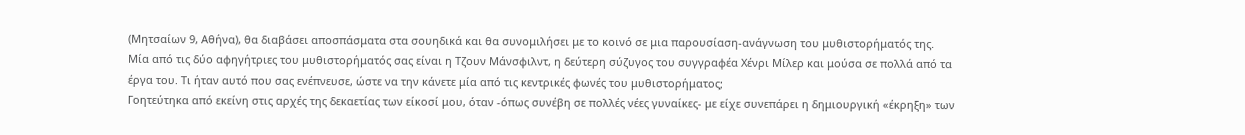(Μητσαίων 9, Αθήνα), θα διαβάσει αποσπάσματα στα σουηδικά και θα συνομιλήσει με το κοινό σε μια παρουσίαση-ανάγνωση του μυθιστορήματός της.
Μία από τις δύο αφηγήτριες του μυθιστορήματός σας είναι η Τζουν Μάνσφιλντ, η δεύτερη σύζυγος του συγγραφέα Χένρι Μίλερ και μούσα σε πολλά από τα έργα του. Τι ήταν αυτό που σας ενέπνευσε, ώστε να την κάνετε μία από τις κεντρικές φωνές του μυθιστορήματος;
Γοητεύτηκα από εκείνη στις αρχές της δεκαετίας των είκοσί μου, όταν -όπως συνέβη σε πολλές νέες γυναίκες- με είχε συνεπάρει η δημιουργική «έκρηξη» των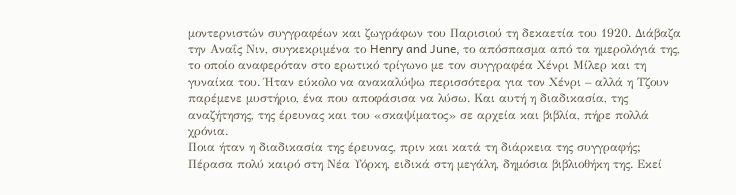μοντερνιστών συγγραφέων και ζωγράφων του Παρισιού τη δεκαετία του 1920. Διάβαζα την Αναΐς Νιν, συγκεκριμένα το Henry and June, το απόσπασμα από τα ημερολόγιά της, το οποίο αναφερόταν στο ερωτικό τρίγωνο με τον συγγραφέα Χένρι Μίλερ και τη γυναίκα του. Ήταν εύκολο να ανακαλύψω περισσότερα για τον Χένρι – αλλά η Τζουν παρέμενε μυστήριο, ένα που αποφάσισα να λύσω. Και αυτή η διαδικασία, της αναζήτησης, της έρευνας και του «σκαψίματος» σε αρχεία και βιβλία, πήρε πολλά χρόνια.
Ποια ήταν η διαδικασία της έρευνας, πριν και κατά τη διάρκεια της συγγραφής;
Πέρασα πολύ καιρό στη Νέα Υόρκη, ειδικά στη μεγάλη, δημόσια βιβλιοθήκη της. Εκεί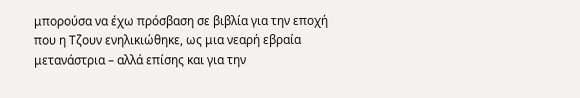μπορούσα να έχω πρόσβαση σε βιβλία για την εποχή που η Τζουν ενηλικιώθηκε, ως μια νεαρή εβραία μετανάστρια – αλλά επίσης και για την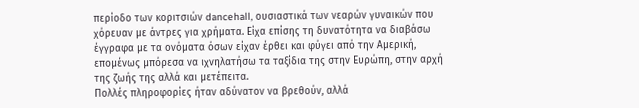περίοδο των κοριτσιών dancehall, ουσιαστικά των νεαρών γυναικών που χόρευαν με άντρες για χρήματα. Είχα επίσης τη δυνατότητα να διαβάσω έγγραφα με τα ονόματα όσων είχαν έρθει και φύγει από την Αμερική, επομένως μπόρεσα να ιχνηλατήσω τα ταξίδια της στην Ευρώπη, στην αρχή της ζωής της αλλά και μετέπειτα.
Πολλές πληροφορίες ήταν αδύνατον να βρεθούν, αλλά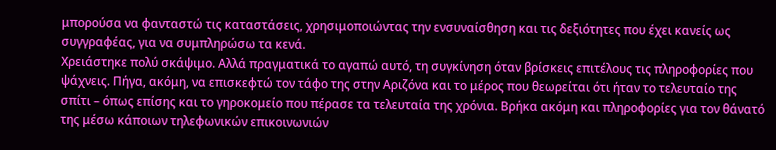μπορούσα να φανταστώ τις καταστάσεις, χρησιμοποιώντας την ενσυναίσθηση και τις δεξιότητες που έχει κανείς ως συγγραφέας, για να συμπληρώσω τα κενά.
Χρειάστηκε πολύ σκάψιμο. Αλλά πραγματικά το αγαπώ αυτό, τη συγκίνηση όταν βρίσκεις επιτέλους τις πληροφορίες που ψάχνεις. Πήγα, ακόμη, να επισκεφτώ τον τάφο της στην Αριζόνα και το μέρος που θεωρείται ότι ήταν το τελευταίο της σπίτι – όπως επίσης και το γηροκομείο που πέρασε τα τελευταία της χρόνια. Βρήκα ακόμη και πληροφορίες για τον θάνατό της μέσω κάποιων τηλεφωνικών επικοινωνιών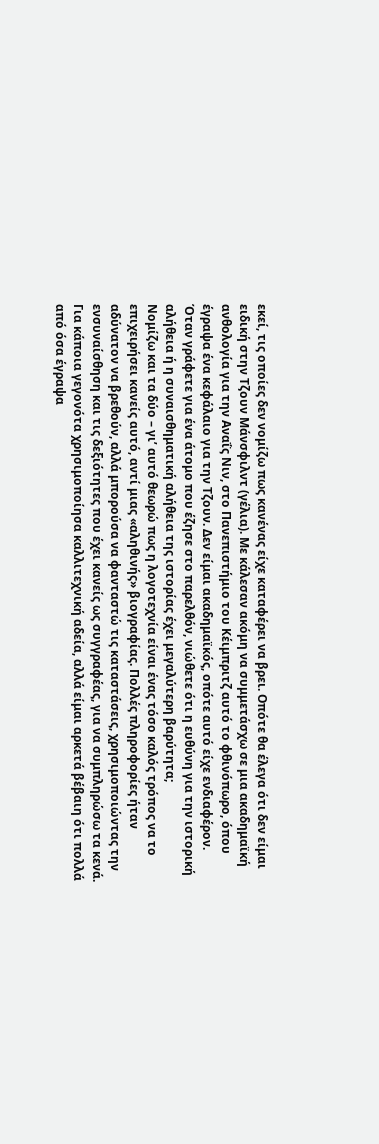εκεί, τις οποίες δεν νομίζω πως κανένας είχε καταφέρει να βρει. Οπότε θα έλεγα ότι δεν είμαι ειδική στην Τζουν Μάνσφιλντ (γέλια). Με κάλεσαν ακόμη να συμμετάσχω σε μια ακαδημαϊκή ανθολογία για την Αναΐς Νιν, στο Πανεπιστήμιο του Κέιμπριτζ αυτό το φθινόπωρο, όπου έγραψα ένα κεφάλαιο για την Τζουν. Δεν είμαι ακαδημαϊκός, οπότε αυτό είχε ενδιαφέρον.
Όταν γράφετε για ένα άτομο που έζησε στο παρελθόν, νιώθετε ότι η ευθύνη για την ιστορική αλήθεια ή η συναισθηματική αλήθεια της ιστορίας έχει μεγαλύτερη βαρύτητα;
Νομίζω και τα δύο – γι’ αυτό θεωρώ πως η λογοτεχνία είναι ένας τόσο καλός τρόπος να το επιχειρήσει κανείς αυτό, αντί μιας «αληθινής» βιογραφίας. Πολλές πληροφορίες ήταν αδύνατον να βρεθούν, αλλά μπορούσα να φανταστώ τις καταστάσεις, χρησιμοποιώντας την ενσυναίσθηση και τις δεξιότητες που έχει κανείς ως συγγραφέας, για να συμπληρώσω τα κενά. Για κάποια γεγονότα χρησιμοποίησα καλλιτεχνική αδεία, αλλά είμαι αρκετά βέβαιη ότι πολλά από όσα έγραψα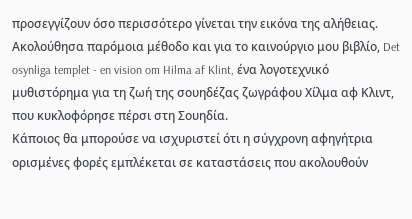προσεγγίζουν όσο περισσότερο γίνεται την εικόνα της αλήθειας. Ακολούθησα παρόμοια μέθοδο και για το καινούργιο μου βιβλίο, Det osynliga templet - en vision om Hilma af Klint, ένα λογοτεχνικό μυθιστόρημα για τη ζωή της σουηδέζας ζωγράφου Χίλμα αφ Κλιντ, που κυκλοφόρησε πέρσι στη Σουηδία.
Κάποιος θα μπορούσε να ισχυριστεί ότι η σύγχρονη αφηγήτρια ορισμένες φορές εμπλέκεται σε καταστάσεις που ακολουθούν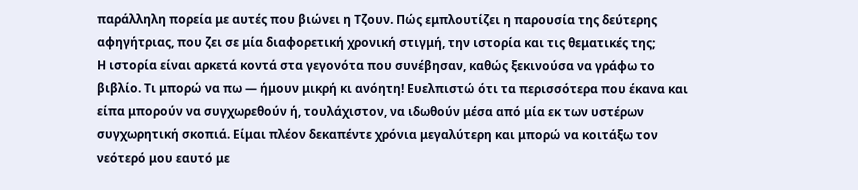παράλληλη πορεία με αυτές που βιώνει η Τζουν. Πώς εμπλουτίζει η παρουσία της δεύτερης αφηγήτριας, που ζει σε μία διαφορετική χρονική στιγμή, την ιστορία και τις θεματικές της;
Η ιστορία είναι αρκετά κοντά στα γεγονότα που συνέβησαν, καθώς ξεκινούσα να γράφω το βιβλίο. Τι μπορώ να πω — ήμουν μικρή κι ανόητη! Ευελπιστώ ότι τα περισσότερα που έκανα και είπα μπορούν να συγχωρεθούν ή, τουλάχιστον, να ιδωθούν μέσα από μία εκ των υστέρων συγχωρητική σκοπιά. Είμαι πλέον δεκαπέντε χρόνια μεγαλύτερη και μπορώ να κοιτάξω τον νεότερό μου εαυτό με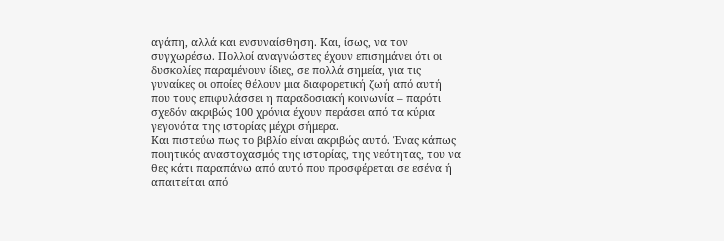αγάπη, αλλά και ενσυναίσθηση. Και, ίσως, να τον συγχωρέσω. Πολλοί αναγνώστες έχουν επισημάνει ότι οι δυσκολίες παραμένουν ίδιες, σε πολλά σημεία, για τις γυναίκες οι οποίες θέλουν μια διαφορετική ζωή από αυτή που τους επιφυλάσσει η παραδοσιακή κοινωνία – παρότι σχεδόν ακριβώς 100 χρόνια έχουν περάσει από τα κύρια γεγονότα της ιστορίας μέχρι σήμερα.
Και πιστεύω πως το βιβλίο είναι ακριβώς αυτό. Ένας κάπως ποιητικός αναστοχασμός της ιστορίας, της νεότητας, του να θες κάτι παραπάνω από αυτό που προσφέρεται σε εσένα ή απαιτείται από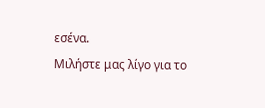εσένα.
Μιλήστε μας λίγο για το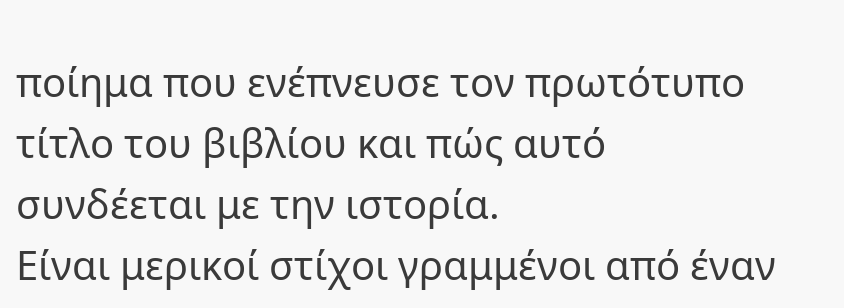ποίημα που ενέπνευσε τον πρωτότυπο τίτλο του βιβλίου και πώς αυτό συνδέεται με την ιστορία.
Είναι μερικοί στίχοι γραμμένοι από έναν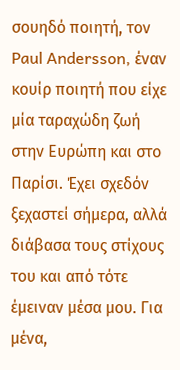σουηδό ποιητή, τον Paul Andersson, έναν κουίρ ποιητή που είχε μία ταραχώδη ζωή στην Ευρώπη και στο Παρίσι. Έχει σχεδόν ξεχαστεί σήμερα, αλλά διάβασα τους στίχους του και από τότε έμειναν μέσα μου. Για μένα,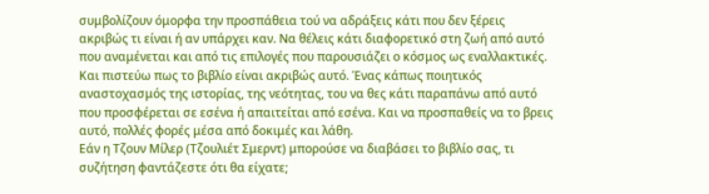συμβολίζουν όμορφα την προσπάθεια τού να αδράξεις κάτι που δεν ξέρεις ακριβώς τι είναι ή αν υπάρχει καν. Να θέλεις κάτι διαφορετικό στη ζωή από αυτό που αναμένεται και από τις επιλογές που παρουσιάζει ο κόσμος ως εναλλακτικές. Και πιστεύω πως το βιβλίο είναι ακριβώς αυτό. Ένας κάπως ποιητικός αναστοχασμός της ιστορίας, της νεότητας, του να θες κάτι παραπάνω από αυτό που προσφέρεται σε εσένα ή απαιτείται από εσένα. Και να προσπαθείς να το βρεις αυτό, πολλές φορές μέσα από δοκιμές και λάθη.
Εάν η Τζουν Μίλερ (Τζουλιέτ Σμερντ) μπορούσε να διαβάσει το βιβλίο σας, τι συζήτηση φαντάζεστε ότι θα είχατε;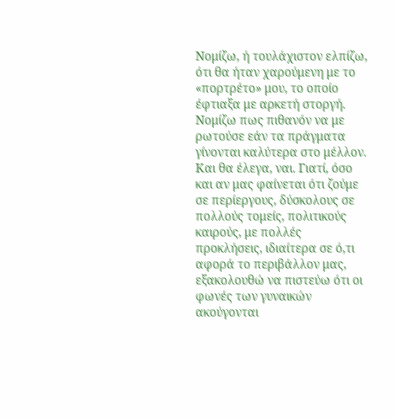Νομίζω, ή τουλάχιστον ελπίζω, ότι θα ήταν χαρούμενη με το «πορτρέτο» μου, το οποίο έφτιαξα με αρκετή στοργή. Νομίζω πως πιθανόν να με ρωτούσε εάν τα πράγματα γίνονται καλύτερα στο μέλλον. Και θα έλεγα, ναι. Γιατί, όσο και αν μας φαίνεται ότι ζούμε σε περίεργους, δύσκολους σε πολλούς τομείς, πολιτικούς καιρούς, με πολλές προκλήσεις, ιδιαίτερα σε ό,τι αφορά το περιβάλλον μας, εξακολουθώ να πιστεύω ότι οι φωνές των γυναικών ακούγονται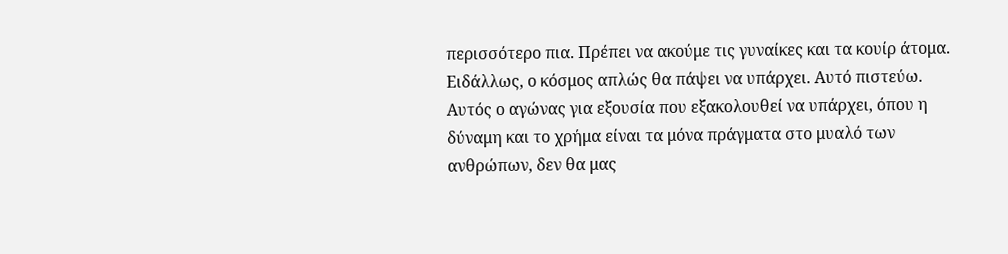περισσότερο πια. Πρέπει να ακούμε τις γυναίκες και τα κουίρ άτομα. Ειδάλλως, ο κόσμος απλώς θα πάψει να υπάρχει. Αυτό πιστεύω. Αυτός ο αγώνας για εξουσία που εξακολουθεί να υπάρχει, όπου η δύναμη και το χρήμα είναι τα μόνα πράγματα στο μυαλό των ανθρώπων, δεν θα μας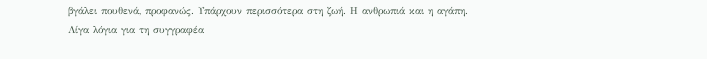βγάλει πουθενά, προφανώς. Υπάρχουν περισσότερα στη ζωή. Η ανθρωπιά και η αγάπη.
Λίγα λόγια για τη συγγραφέα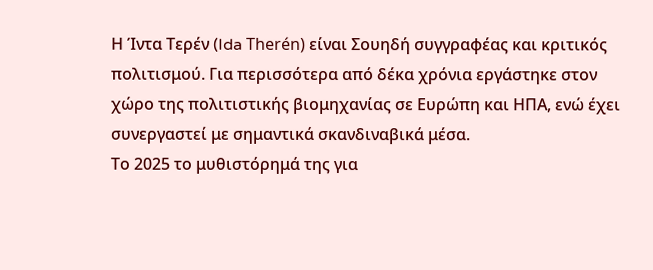Η Ίντα Τερέν (Ida Therén) είναι Σουηδή συγγραφέας και κριτικός πολιτισμού. Για περισσότερα από δέκα χρόνια εργάστηκε στον χώρο της πολιτιστικής βιομηχανίας σε Ευρώπη και ΗΠΑ, ενώ έχει συνεργαστεί με σημαντικά σκανδιναβικά μέσα.
Το 2025 το μυθιστόρημά της για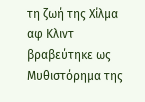τη ζωή της Χίλμα αφ Κλιντ βραβεύτηκε ως Μυθιστόρημα της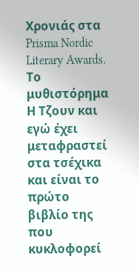Χρονιάς στα Prisma Nordic Literary Awards. Το μυθιστόρημα Η Τζουν και εγώ έχει μεταφραστεί στα τσέχικα και είναι το πρώτο βιβλίο της που κυκλοφορεί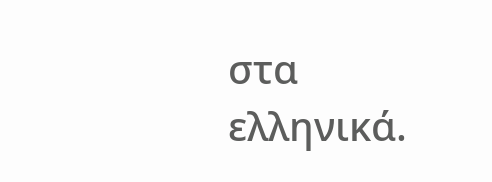στα ελληνικά.